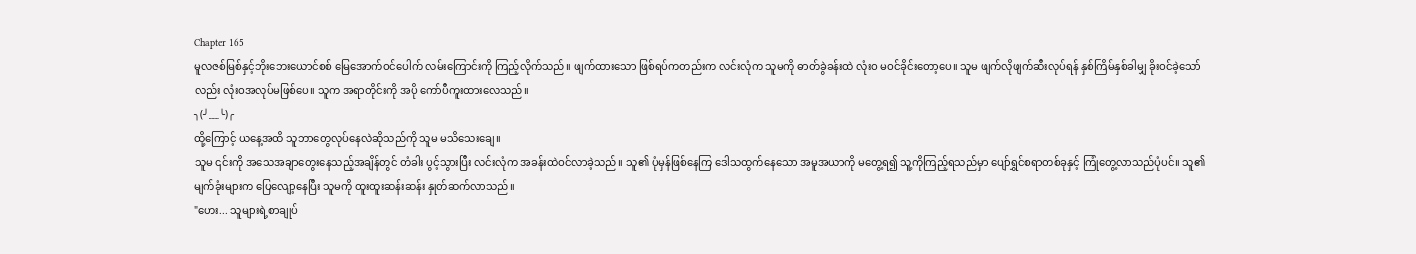Chapter 165
မူလဇစ်မြစ်နှင့်ဘိုးဘေးယောင်စစ် မြေအောက်ဝင်ပေါက် လမ်းကြောင်းကို ကြည့်လိုက်သည်။ ဖျက်ထားသော ဖြစ်ရပ်ကတည်းက လင်းလုံက သူမကို ဓာတ်ခွဲခန်းထဲ လုံးဝ မဝင်ခိုင်းတော့ပေ။ သူမ ဖျက်လိုဖျက်ဆီးလုပ်ရန် နှစ်ကြိမ်နှစ်ခါမျှ ခိုးဝင်ခဲ့သော်လည်း လုံးဝအလုပ်မဖြစ်ပေ။ သူက အရာတိုင်းကို အပို ကော်ပီကူးထားလေသည်။
╮(╯﹏╰)╭
ထို့ကြောင့် ယနေ့အထိ သူဘာတွေလုပ်နေလဲဆိုသည်ကို သူမ မသိသေးချေ။
သူမ ၎င်းကို အသေအချာတွေးနေသည့်အချိန်တွင် တံခါး ပွင့်သွားပြီး လင်းလုံက အခန်းထဲဝင်လာခဲ့သည်။ သူ၏ ပုံမှန်ဖြစ်နေကြ ဒေါသထွက်နေသော အမူအယာကို မတွေ့ရ၍ သူ့ကိုကြည့်ရသည်မှာ ပျော်ရွှင်စရာတစ်ခုနှင့် ကြုံတွေ့လာသည်ပုံပင်။ သူ၏ မျက်ခုံးများက ပြေလျော့နေပြီး သူမကို ထူးထူးဆန်းဆန်း နှုတ်ဆက်လာသည်။
"ဟေး... သူများရဲ့စာချုပ်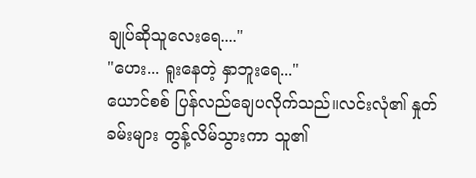ချုပ်ဆိုသူလေးရေ...."
"ဟေး... ရူးနေတဲ့ နှာဘူးရေ..."
ယောင်စစ် ပြန်လည်ချေပလိုက်သည်။လင်းလုံ၏ နှုတ်ခမ်းများ တွန့်လိမ်သွားကာ သူ၏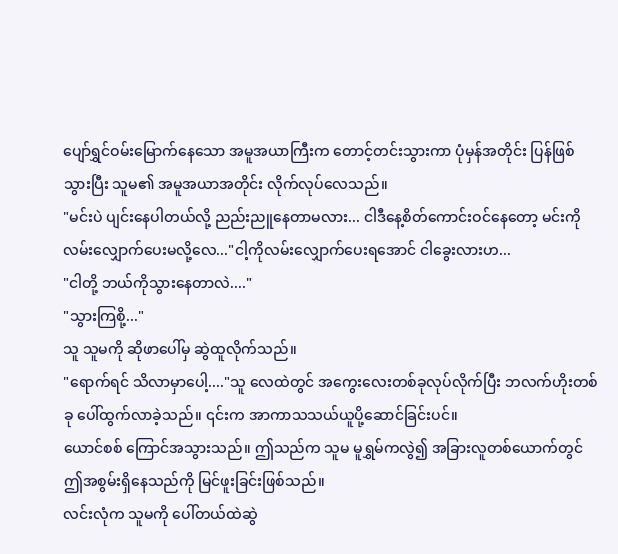ပျော်ရွှင်ဝမ်းမြောက်နေသော အမူအယာကြီးက တောင့်တင်းသွားကာ ပုံမှန်အတိုင်း ပြန်ဖြစ်သွားပြီး သူမ၏ အမူအယာအတိုင်း လိုက်လုပ်လေသည်။
"မင်းပဲ ပျင်းနေပါတယ်လို့ ညည်းညူနေတာမလား... ငါဒီနေ့စိတ်ကောင်းဝင်နေတော့ မင်းကို လမ်းလျှောက်ပေးမလို့လေ..."ငါ့ကိုလမ်းလျှောက်ပေးရအောင် ငါခွေးလားဟ...
"ငါတို့ ဘယ်ကိုသွားနေတာလဲ...."
"သွားကြစို့..."
သူ သူမကို ဆိုဖာပေါ်မှ ဆွဲထူလိုက်သည်။
"ရောက်ရင် သိလာမှာပေါ့...."သူ လေထဲတွင် အကွေးလေးတစ်ခုလုပ်လိုက်ပြီး ဘလက်ဟိုးတစ်ခု ပေါ်ထွက်လာခဲ့သည်။ ၎င်းက အာကာသသယ်ယူပို့ဆောင်ခြင်းပင်။
ယောင်စစ် ကြောင်အသွားသည်။ ဤသည်က သူမ မူရွှမ်ကလွဲ၍ အခြားလူတစ်ယောက်တွင် ဤအစွမ်းရှိနေသည်ကို မြင်ဖူးခြင်းဖြစ်သည်။
လင်းလုံက သူမကို ပေါ်တယ်ထဲဆွဲ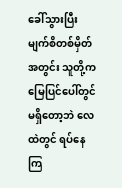ခေါ်သွားပြီး မျက်စိတစ်မှိတ်အတွင်း သူတို့က မြေပြင်ပေါ်တွင်မရှိတော့ဘဲ လေထဲတွင် ရပ်နေကြ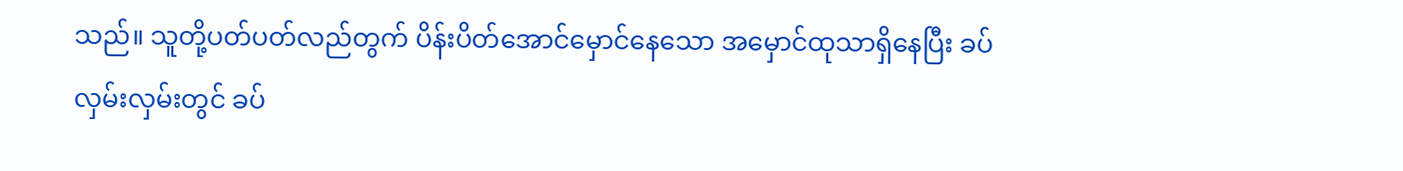သည်။ သူတို့ပတ်ပတ်လည်တွက် ပိန်းပိတ်အောင်မှောင်နေသော အမှောင်ထုသာရှိနေပြီး ခပ်လှမ်းလှမ်းတွင် ခပ်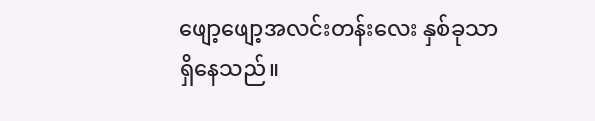ဖျော့ဖျော့အလင်းတန်းလေး နှစ်ခုသာရှိနေသည်။